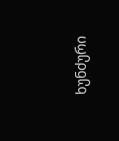ხუნძური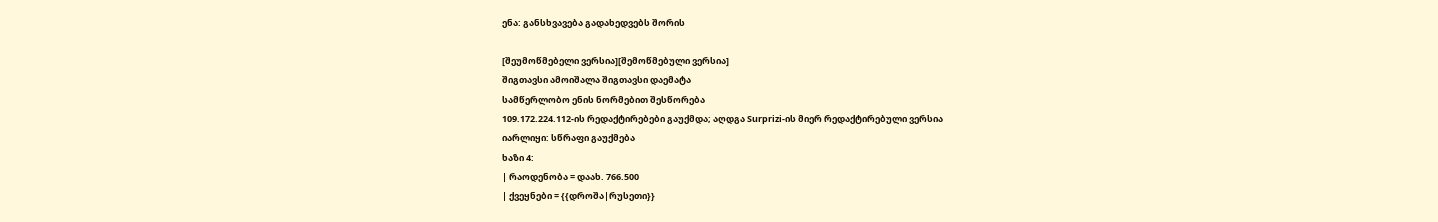ენა: განსხვავება გადახედვებს შორის

[შეუმოწმებელი ვერსია][შემოწმებული ვერსია]
შიგთავსი ამოიშალა შიგთავსი დაემატა
სამწერლობო ენის ნორმებით შესწორება
109.172.224.112-ის რედაქტირებები გაუქმდა; აღდგა Surprizi-ის მიერ რედაქტირებული ვერსია
იარლიყი: სწრაფი გაუქმება
ხაზი 4:
| რაოდენობა = დაახ. 766.500
| ქვეყნები = {{დროშა|რუსეთი}}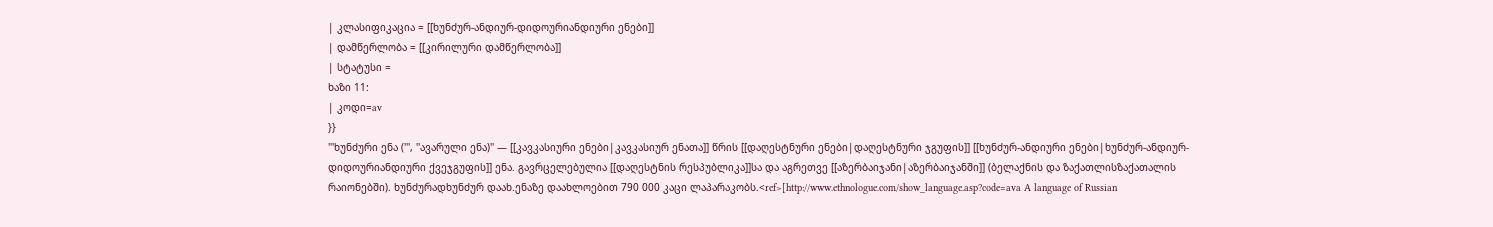| კლასიფიკაცია = [[ხუნძურ-ანდიურ-დიდოურიანდიური ენები]]
| დამწერლობა = [[კირილური დამწერლობა]]
| სტატუსი =
ხაზი 11:
| კოდი=av
}}
'''ხუნძური ენა (''', ''ავარული ენა)'' — [[კავკასიური ენები|კავკასიურ ენათა]] წრის [[დაღესტნური ენები|დაღესტნური ჯგუფის]] [[ხუნძურ-ანდიური ენები|ხუნძურ-ანდიურ-დიდოურიანდიური ქვეჯგუფის]] ენა. გავრცელებულია [[დაღესტნის რესპუბლიკა]]სა და აგრეთვე [[აზერბაიჯანი|აზერბაიჯანში]] (ბელაქნის და ზაქათლისზაქათალის რაიონებში). ხუნძურადხუნძურ დაახ.ენაზე დაახლოებით 790 000 კაცი ლაპარაკობს.<ref>[http://www.ethnologue.com/show_language.asp?code=ava A language of Russian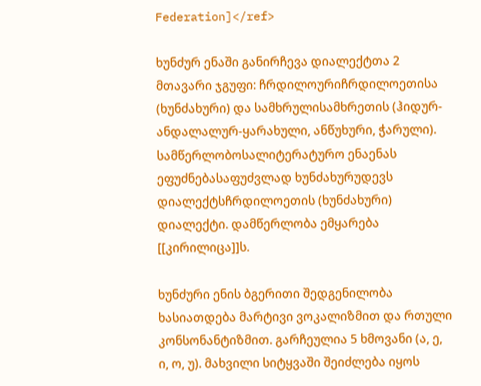Federation]</ref>

ხუნძურ ენაში განირჩევა დიალექტთა 2 მთავარი ჯგუფი: ჩრდილოურიჩრდილოეთისა (ხუნძახური) და სამხრულისამხრეთის (ჰიდურ-ანდალალურ-ყარახული, ანწუხური, ჭარული). სამწერლობოსალიტერატურო ენაენას ეფუძნებასაფუძვლად ხუნძახურუდევს დიალექტსჩრდილოეთის (ხუნძახური) დიალექტი. დამწერლობა ემყარება [[კირილიცა]]ს.

ხუნძური ენის ბგერითი შედგენილობა ხასიათდება მარტივი ვოკალიზმით და რთული კონსონანტიზმით. გარჩეულია 5 ხმოვანი (ა, ე, ი, ო, უ). მახვილი სიტყვაში შეიძლება იყოს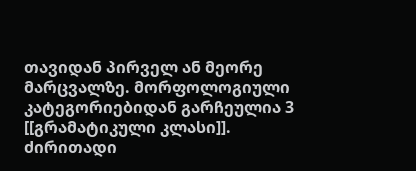თავიდან პირველ ან მეორე მარცვალზე. მორფოლოგიული კატეგორიებიდან გარჩეულია 3 [[გრამატიკული კლასი]]. ძირითადი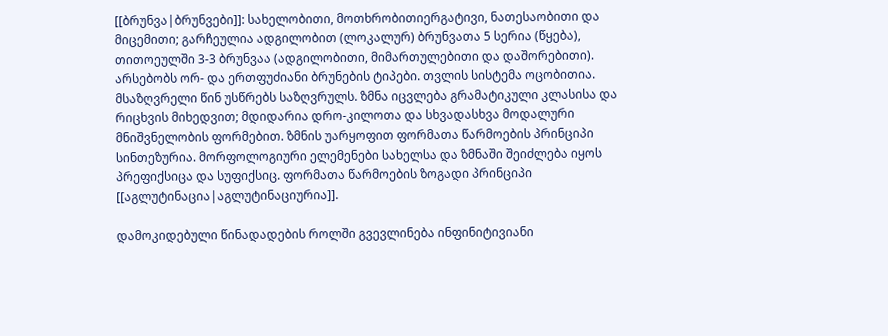[[ბრუნვა|ბრუნვები]]: სახელობითი, მოთხრობითიერგატივი, ნათესაობითი და მიცემითი; გარჩეულია ადგილობით (ლოკალურ) ბრუნვათა 5 სერია (წყება), თითოეულში 3-3 ბრუნვაა (ადგილობითი, მიმართულებითი და დაშორებითი). არსებობს ორ- და ერთფუძიანი ბრუნების ტიპები. თვლის სისტემა ოცობითია. მსაზღვრელი წინ უსწრებს საზღვრულს. ზმნა იცვლება გრამატიკული კლასისა და რიცხვის მიხედვით; მდიდარია დრო-კილოთა და სხვადასხვა მოდალური მნიშვნელობის ფორმებით. ზმნის უარყოფით ფორმათა წარმოების პრინციპი სინთეზურია. მორფოლოგიური ელემენები სახელსა და ზმნაში შეიძლება იყოს პრეფიქსიცა და სუფიქსიც. ფორმათა წარმოების ზოგადი პრინციპი [[აგლუტინაცია|აგლუტინაციურია]].

დამოკიდებული წინადადების როლში გვევლინება ინფინიტივიანი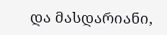და მასდარიანი,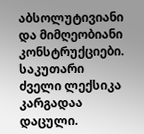აბსოლუტივიანი და მიმღეობიანი კონსტრუქციები. საკუთარი ძველი ლექსიკა კარგადაა დაცული.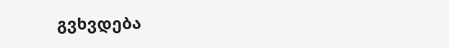გვხვდება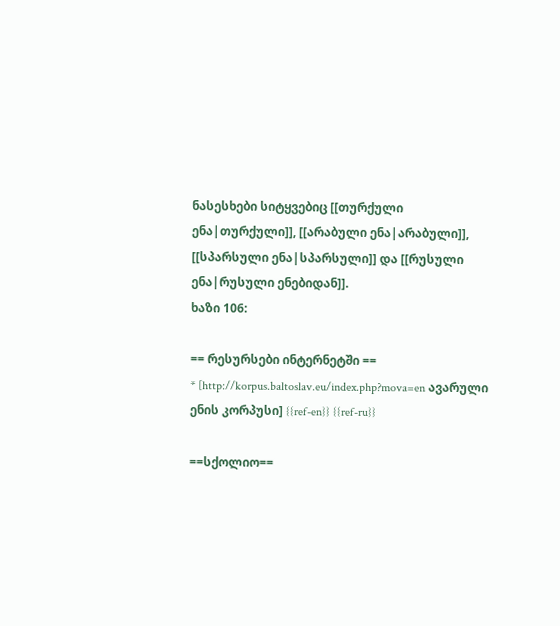ნასესხები სიტყვებიც [[თურქული ენა|თურქული]], [[არაბული ენა|არაბული]], [[სპარსული ენა|სპარსული]] და [[რუსული ენა|რუსული ენებიდან]].
ხაზი 106:

== რესურსები ინტერნეტში ==
* [http://korpus.baltoslav.eu/index.php?mova=en ავარული ენის კორპუსი] {{ref-en}} {{ref-ru}}

==სქოლიო==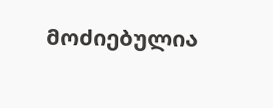მოძიებულია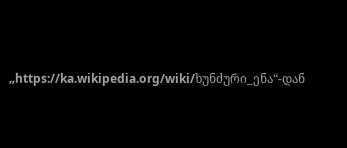„https://ka.wikipedia.org/wiki/ხუნძური_ენა“-დან